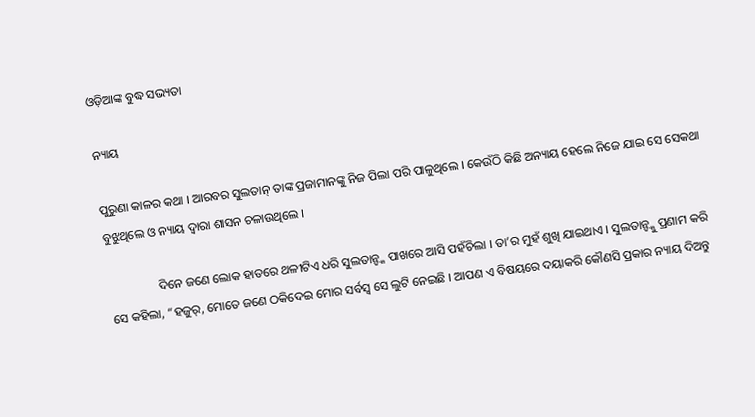ଓଡ଼ିଆଙ୍କ ବୁଦ୍ଧ ସଭ୍ୟତା

ନ୍ୟାୟ

ପୁରୁଣା କାଳର କଥା । ଆରବର ସୁଲତାନ୍ ତାଙ୍କ ପ୍ରଜାମାନଙ୍କୁ ନିଜ ପିଲା ପରି ପାଳୁଥିଲେ । କେଉଁଠି କିଛି ଅନ୍ୟାୟ ହେଲେ ନିଜେ ଯାଇ ସେ ସେକଥା ବୁଝୁଥିଲେ ଓ ନ୍ୟାୟ ଦ୍ୱାରା ଶାସନ ଚଳାଉଥିଲେ ।

                ଦିନେ ଜଣେ ଲୋକ ହାତରେ ଥଳୀଟିଏ ଧରି ସୁଲତାନ୍ଙ୍କ ପାଖରେ ଆସି ପହଁଚିଲା । ତା’ର ମୁହଁ ଶୁଖି ଯାଇଥାଏ । ସୁଲତାନ୍ଙ୍କୁ ପ୍ରଣାମ କରି ସେ କହିଲା, “ହଜୁର୍, ମୋତେ ଜଣେ ଠକିଦେଇ ମୋର ସର୍ବସ୍ୱ ସେ ଲୁଟି ନେଇଛି । ଆପଣ ଏ ବିଷୟରେ ଦୟାକରି କୌଣସି ପ୍ରକାର ନ୍ୟାୟ ଦିଅନ୍ତୁ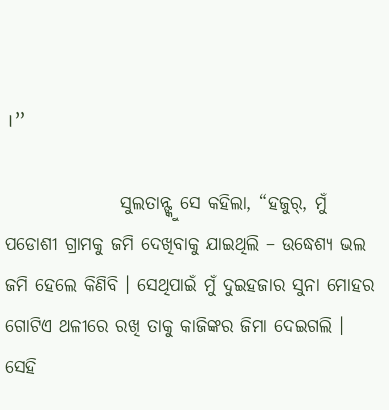।”

                ସୁଲତାନ୍ଙ୍କୁ ସେ କହିଲା, “ହଜୁର୍, ମୁଁ ପଡୋଶୀ ଗ୍ରାମକୁ ଜମି ଦେଖିବାକୁ ଯାଇଥିଲି – ଉଦ୍ଧେଶ୍ୟ ଭଲ ଜମି ହେଲେ କିଣିବି । ସେଥିପାଇଁ ମୁଁ ଦୁଇହଜାର ସୁନା ମୋହର  ଗୋଟିଏ ଥଳୀରେ ରଖି ତାକୁ କାଜିଙ୍କର ଜିମା ଦେଇଗଲି । ସେହି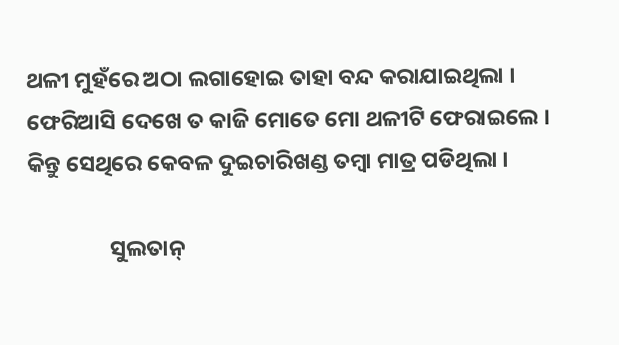ଥଳୀ ମୁହଁରେ ଅଠା ଲଗାହୋଇ ତାହା ବନ୍ଦ କରାଯାଇଥିଲା । ଫେରିଆସି ଦେଖେ ତ କାଜି ମୋତେ ମୋ ଥଳୀଟି ଫେରାଇଲେ । କିନ୍ତୁ ସେଥିରେ କେବଳ ଦୁଇଚାରିଖଣ୍ଡ ତମ୍ବା ମାତ୍ର ପଡିଥିଲା ।

                ସୁଲତାନ୍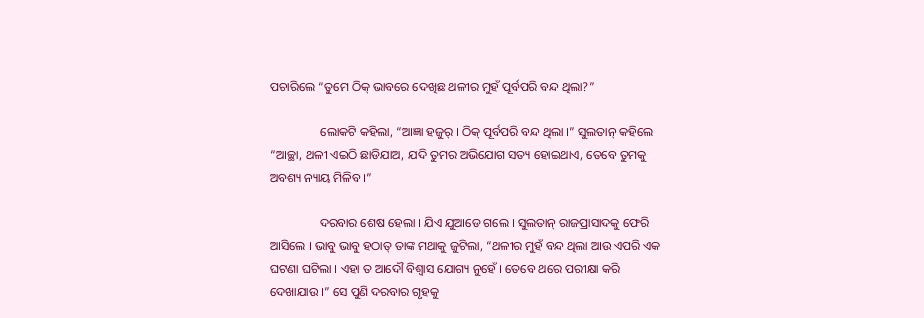ପଚାରିଲେ “ତୁମେ ଠିକ୍ ଭାବରେ ଦେଖିଛ ଥଳୀର ମୁହଁ ପୂର୍ବପରି ବନ୍ଦ ଥିଲା?”

                ଲୋକଟି କହିଲା, “ଆଜ୍ଞା ହଜୁର୍ । ଠିକ୍ ପୂର୍ବପରି ବନ୍ଦ ଥିଲା ।” ସୁଲତାନ୍ କହିଲେ “ଆଚ୍ଛା, ଥଳୀ ଏଇଠି ଛାଡିଯାଅ, ଯଦି ତୁମର ଅଭିଯୋଗ ସତ୍ୟ ହୋଇଥାଏ, ତେବେ ତୁମକୁ ଅବଶ୍ୟ ନ୍ୟାୟ ମିଳିବ ।”

                ଦରବାର ଶେଷ ହେଲା । ଯିଏ ଯୁଆଡେ ଗଲେ । ସୁଲତାନ୍ ରାଜପ୍ରାସାଦକୁ ଫେରି ଆସିଲେ । ଭାବୁ ଭାବୁ ହଠାତ୍ ତାଙ୍କ ମଥାକୁ ଜୁଟିଲା, “ଥଳୀର ମୁହଁ ବନ୍ଦ ଥିଲା ଆଉ ଏପରି ଏକ ଘଟଣା ଘଟିଲା । ଏହା ତ ଆଦୌ ବିଶ୍ୱାସ ଯୋଗ୍ୟ ନୁହେଁ । ତେବେ ଥରେ ପରୀକ୍ଷା କରି ଦେଖାଯାଉ ।” ସେ ପୁଣି ଦରବାର ଗୃହକୁ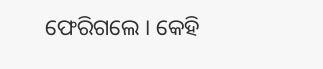ଫେରିଗଲେ । କେହି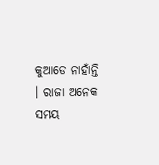କୁଆଡେ ନାହାଁନ୍ତି । ରାଜା ଅନେକ ସମୟ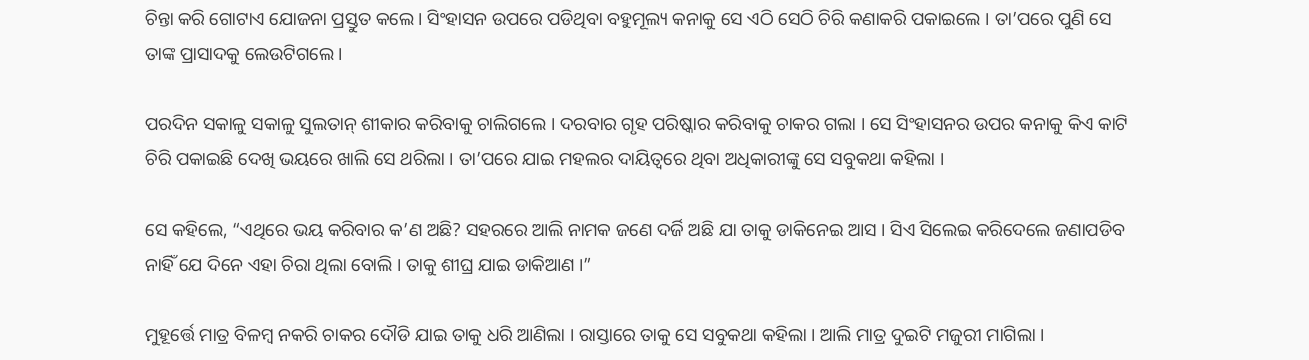ଚିନ୍ତା କରି ଗୋଟାଏ ଯୋଜନା ପ୍ରସ୍ତୁତ କଲେ । ସିଂହାସନ ଉପରେ ପଡିଥିବା ବହୁମୂଲ୍ୟ କନାକୁ ସେ ଏଠି ସେଠି ଚିରି କଣାକରି ପକାଇଲେ । ତା’ପରେ ପୁଣି ସେ ତାଙ୍କ ପ୍ରାସାଦକୁ ଲେଉଟିଗଲେ ।

ପରଦିନ ସକାଳୁ ସକାଳୁ ସୁଲତାନ୍ ଶୀକାର କରିବାକୁ ଚାଲିଗଲେ । ଦରବାର ଗୃହ ପରିଷ୍କାର କରିବାକୁ ଚାକର ଗଲା । ସେ ସିଂହାସନର ଉପର କନାକୁ କିଏ କାଟି ଚିରି ପକାଇଛି ଦେଖି ଭୟରେ ଖାଲି ସେ ଥରିଲା । ତା’ପରେ ଯାଇ ମହଲର ଦାୟିତ୍ୱରେ ଥିବା ଅଧିକାରୀଙ୍କୁ ସେ ସବୁକଥା କହିଲା ।

ସେ କହିଲେ, “ଏଥିରେ ଭୟ କରିବାର କ’ଣ ଅଛି? ସହରରେ ଆଲି ନାମକ ଜଣେ ଦର୍ଜି ଅଛି ଯା ତାକୁ ଡାକିନେଇ ଆସ । ସିଏ ସିଲେଇ କରିଦେଲେ ଜଣାପଡିବ ନାହିଁ ଯେ ଦିନେ ଏହା ଚିରା ଥିଲା ବୋଲି । ତାକୁ ଶୀଘ୍ର ଯାଇ ଡାକିଆଣ ।”

ମୁହୂର୍ତ୍ତେ ମାତ୍ର ବିଳମ୍ବ ନକରି ଚାକର ଦୌଡି ଯାଇ ତାକୁ ଧରି ଆଣିଲା । ରାସ୍ତାରେ ତାକୁ ସେ ସବୁକଥା କହିଲା । ଆଲି ମାତ୍ର ଦୁଇଟି ମଜୁରୀ ମାଗିଲା ।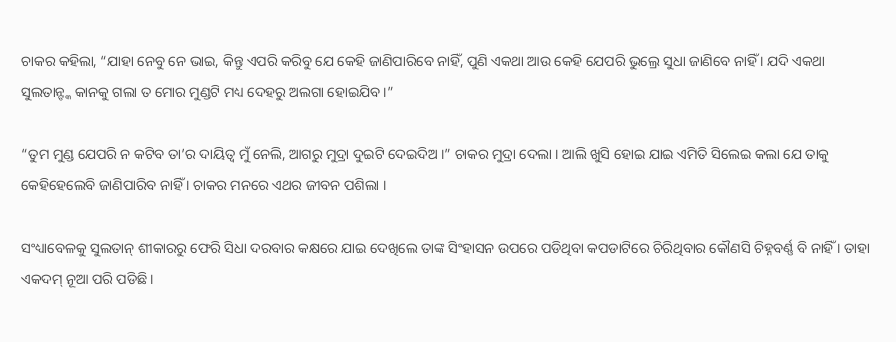ଚାକର କହିଲା, “ଯାହା ନେବୁ ନେ ଭାଇ, କିନ୍ତୁ ଏପରି କରିବୁ ଯେ କେହି ଜାଣିପାରିବେ ନାହିଁ, ପୁଣି ଏକଥା ଆଉ କେହି ଯେପରି ଭୁଲ୍ରେ ସୁଧା ଜାଣିବେ ନାହିଁ । ଯଦି ଏକଥା ସୁଲତାନ୍ଙ୍କ କାନକୁ ଗଲା ତ ମୋର ମୁଣ୍ଡଟି ମଧ୍ୟ ଦେହରୁ ଅଲଗା ହୋଇଯିବ ।”

“ତୁମ ମୁଣ୍ଡ ଯେପରି ନ କଟିବ ତା’ର ଦାୟିତ୍ୱ ମୁଁ ନେଲି, ଆଗରୁ ମୁଦ୍ରା ଦୁଇଟି ଦେଇଦିଅ ।” ଚାକର ମୁଦ୍ରା ଦେଲା । ଆଲି ଖୁସି ହୋଇ ଯାଇ ଏମିତି ସିଲେଇ କଲା ଯେ ତାକୁ କେହିହେଲେବି ଜାଣିପାରିବ ନାହିଁ । ଚାକର ମନରେ ଏଥର ଜୀବନ ପଶିଲା ।

ସଂଧ୍ୟାବେଳକୁ ସୁଲତାନ୍ ଶୀକାରରୁ ଫେରି ସିଧା ଦରବାର କକ୍ଷରେ ଯାଇ ଦେଖିଲେ ତାଙ୍କ ସିଂହାସନ ଉପରେ ପଡିଥିବା କପଡାଟିରେ ଚିରିଥିବାର କୌଣସି ଚିହ୍ନବର୍ଣ୍ଣ ବି ନାହିଁ । ତାହା ଏକଦମ୍ ନୂଆ ପରି ପଡିଛି ।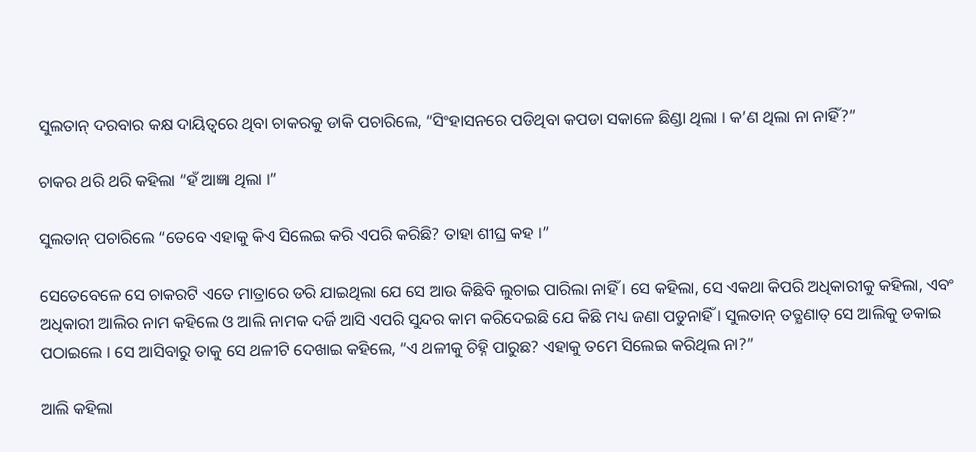ସୁଲତାନ୍ ଦରବାର କକ୍ଷ ଦାୟିତ୍ୱରେ ଥିବା ଚାକରକୁ ଡାକି ପଚାରିଲେ, “ସିଂହାସନରେ ପଡିଥିବା କପଡା ସକାଳେ ଛିଣ୍ଡା ଥିଲା । କ’ଣ ଥିଲା ନା ନାହିଁ?”

ଚାକର ଥରି ଥରି କହିଲା “ହଁ ଆଜ୍ଞା ଥିଲା ।”

ସୁଲତାନ୍ ପଚାରିଲେ “ତେବେ ଏହାକୁ କିଏ ସିଲେଇ କରି ଏପରି କରିଛି? ତାହା ଶୀଘ୍ର କହ ।”

ସେତେବେଳେ ସେ ଚାକରଟି ଏତେ ମାତ୍ରାରେ ଡରି ଯାଇଥିଲା ଯେ ସେ ଆଉ କିଛିବି ଲୁଚାଇ ପାରିଲା ନାହିଁ । ସେ କହିଲା, ସେ ଏକଥା କିପରି ଅଧିକାରୀକୁ କହିଲା, ଏବଂ ଅଧିକାରୀ ଆଲିର ନାମ କହିଲେ ଓ ଆଲି ନାମକ ଦର୍ଜି ଆସି ଏପରି ସୁନ୍ଦର କାମ କରିଦେଇଛି ଯେ କିଛି ମଧ୍ୟ ଜଣା ପଡୁନାହିଁ । ସୁଲତାନ୍ ତତ୍କ୍ଷଣାତ୍ ସେ ଆଲିକୁ ଡକାଇ ପଠାଇଲେ । ସେ ଆସିବାରୁ ତାକୁ ସେ ଥଳୀଟି ଦେଖାଇ କହିଲେ, “ଏ ଥଳୀକୁ ଚିହ୍ନି ପାରୁଛ? ଏହାକୁ ତମେ ସିଲେଇ କରିଥିଲ ନା?”

ଆଲି କହିଲା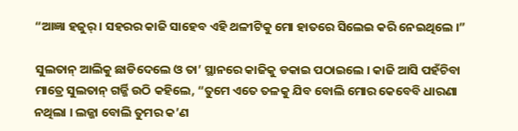“ଆଜ୍ଞା ହଜୁର୍ । ସହରର କାଜି ସାହେବ ଏହି ଥଳୀଟିକୁ ମୋ ହାତରେ ସିଲେଇ କରି ନେଇଥିଲେ ।”

ସୁଲତାନ୍ ଆଲିକୁ ଛାଡିଦେଲେ ଓ ତା’ ସ୍ଥାନରେ କାଜିକୁ ଡକାଇ ପଠାଇଲେ । କାଜି ଆସି ପହଁଚିବା ମାତ୍ରେ ସୁଲତାନ୍ ଗର୍ଜ୍ଜି ଉଠି କହିଲେ, “ତୁମେ ଏତେ ତଳକୁ ଯିବ ବୋଲି ମୋର କେବେବି ଧାରଣା ନଥିଲା । ଲଜ୍ଜା ବୋଲି ତୁମର କ’ଣ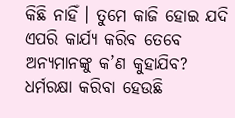କିଛି ନାହିଁ । ତୁମେ କାଜି ହୋଇ ଯଦି ଏପରି କାର୍ଯ୍ୟ କରିବ ତେବେ ଅନ୍ୟମାନଙ୍କୁ କ’ଣ କୁହାଯିବ? ଧର୍ମରକ୍ଷା କରିବା ହେଉଛି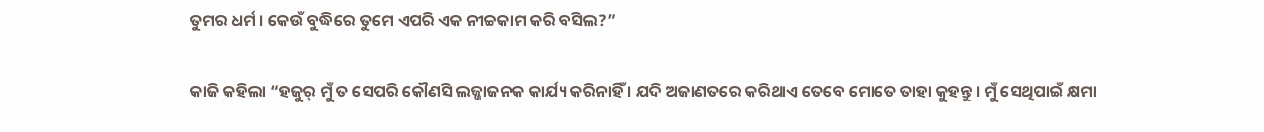ତୁମର ଧର୍ମ । କେଉଁ ବୁଦ୍ଧିରେ ତୁମେ ଏପରି ଏକ ନୀଚ୍ଚକାମ କରି ବସିଲ?”

କାଜି କହିଲା “ହଜୁର୍ ମୁଁ ତ ସେପରି କୌଣସି ଲଜ୍ଜାଜନକ କାର୍ଯ୍ୟ କରିନାହିଁ । ଯଦି ଅଜାଣତରେ କରିଥାଏ ତେବେ ମୋତେ ତାହା କୁହନ୍ତୁ । ମୁଁ ସେଥିପାଇଁ କ୍ଷମା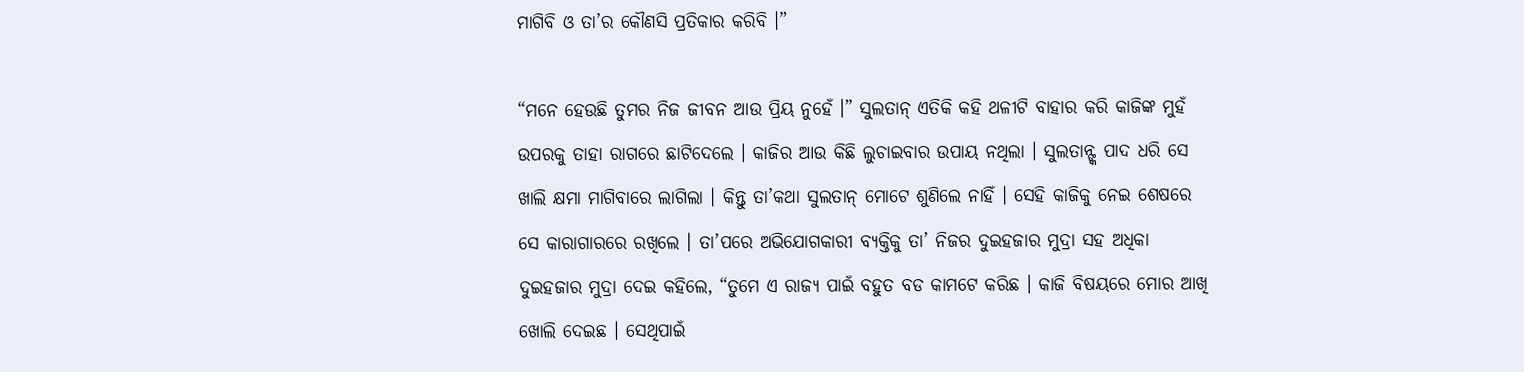ମାଗିବି ଓ ତା’ର କୌଣସି ପ୍ରତିକାର କରିବି ।”

“ମନେ ହେଉଛି ତୁମର ନିଜ ଜୀବନ ଆଉ ପ୍ରିୟ ନୁହେଁ ।” ସୁଲତାନ୍ ଏତିକି କହି ଥଳୀଟି ବାହାର କରି କାଜିଙ୍କ ମୁହଁ ଉପରକୁ ତାହା ରାଗରେ ଛାଟିଦେଲେ । କାଜିର ଆଉ କିଛି ଲୁଚାଇବାର ଉପାୟ ନଥିଲା । ସୁଲତାନ୍ଙ୍କ ପାଦ ଧରି ସେ ଖାଲି କ୍ଷମା ମାଗିବାରେ ଲାଗିଲା । କିନ୍ତୁ ତା’କଥା ସୁଲତାନ୍ ମୋଟେ ଶୁଣିଲେ ନାହିଁ । ସେହି କାଜିକୁ ନେଇ ଶେଷରେ ସେ କାରାଗାରରେ ରଖିଲେ । ତା’ପରେ ଅଭିଯୋଗକାରୀ ବ୍ୟକ୍ତିକୁ ତା’ ନିଜର ଦୁଇହଜାର ମୁଦ୍ରା ସହ ଅଧିକା ଦୁଇହଜାର ମୁଦ୍ରା ଦେଇ କହିଲେ, “ତୁମେ ଏ ରାଜ୍ୟ ପାଇଁ ବହୁତ ବଡ କାମଟେ କରିଛ । କାଜି ବିଷୟରେ ମୋର ଆଖି ଖୋଲି ଦେଇଛ । ସେଥିପାଇଁ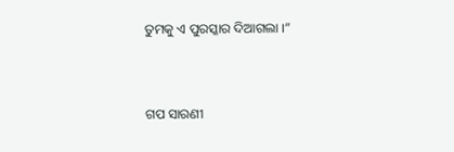ତୁମକୁ ଏ ପୁରସ୍କାର ଦିଆଗଲା ।”


ଗପ ସାରଣୀ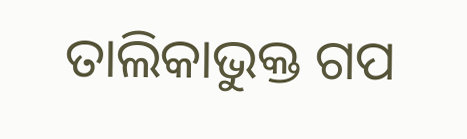ତାଲିକାଭୁକ୍ତ ଗପ